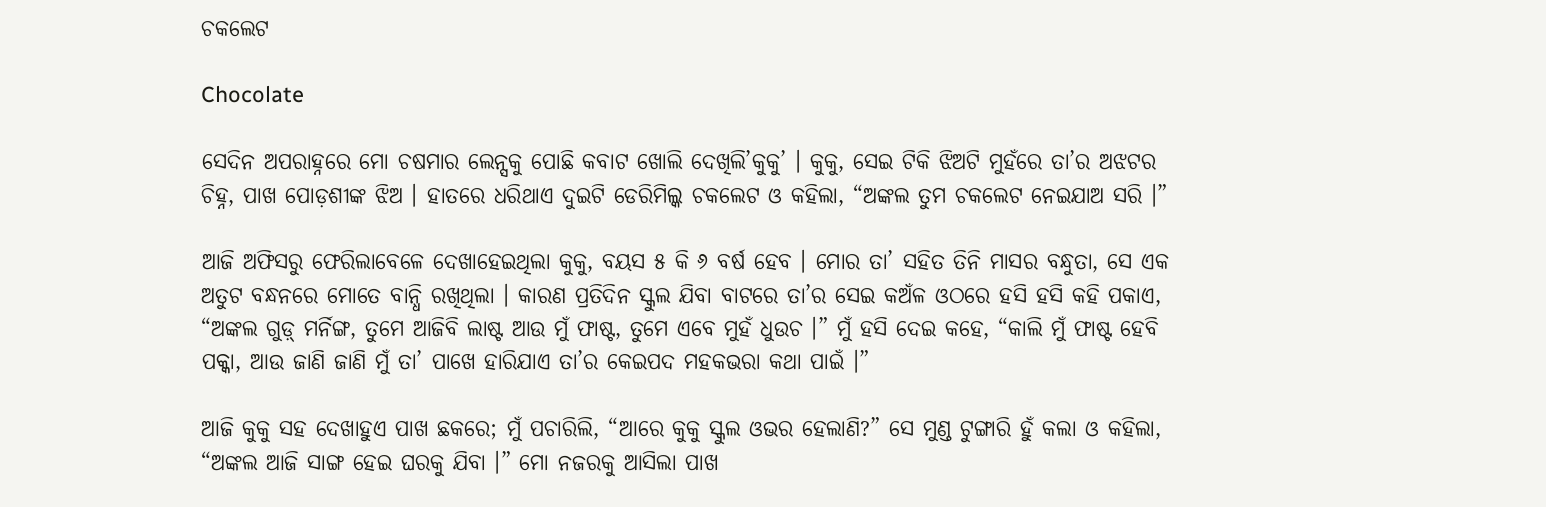ଚକଲେଟ

Chocolate

ସେଦିନ ଅପରାହ୍ନରେ ମୋ ଚଷମାର ଲେନ୍ସକୁ ପୋଛି କବାଟ ଖୋଲି ଦେଖିଲି’କୁକୁ’ । କୁକୁ, ସେଇ ଟିକି ଝିଅଟି ମୁହଁରେ ତା’ର ଅଝଟର ଚିହ୍ନ, ପାଖ ପୋଡ଼ଶୀଙ୍କ ଝିଅ । ହାତରେ ଧରିଥାଏ ଦୁଇଟି ଡେରିମିଲ୍କ ଚକଲେଟ ଓ କହିଲା, “ଅଙ୍କଲ ତୁମ ଚକଲେଟ ନେଇଯାଅ ସରି ।”

ଆଜି ଅଫିସରୁ ଫେରିଲାବେଳେ ଦେଖାହେଇଥିଲା କୁକୁ, ବୟସ ୫ କି ୬ ବର୍ଷ ହେବ । ମୋର ତା’ ସହିତ ତିନି ମାସର ବନ୍ଧୁତା, ସେ ଏକ ଅତୁଟ ବନ୍ଧନରେ ମୋତେ ବାନ୍ଧି ରଖିଥିଲା । କାରଣ ପ୍ରତିଦିନ ସ୍କୁଲ ଯିବା ବାଟରେ ତା’ର ସେଇ କଅଁଳ ଓଠରେ ହସି ହସି କହି ପକାଏ, “ଅଙ୍କଲ ଗୁଡ଼୍ ମର୍ନିଙ୍ଗ, ତୁମେ ଆଜିବି ଲାଷ୍ଟ ଆଉ ମୁଁ ଫାଷ୍ଟ, ତୁମେ ଏବେ ମୁହଁ ଧୁଉଚ ।” ମୁଁ ହସି ଦେଇ କହେ, “କାଲି ମୁଁ ଫାଷ୍ଟ ହେବି ପକ୍କା, ଆଉ ଜାଣି ଜାଣି ମୁଁ ତା’ ପାଖେ ହାରିଯାଏ ତା’ର କେଇପଦ ମହକଭରା କଥା ପାଇଁ ।”

ଆଜି କୁକୁ ସହ ଦେଖାହୁଏ ପାଖ ଛକରେ; ମୁଁ ପଚାରିଲି, “ଆରେ କୁକୁ ସ୍କୁଲ ଓଭର ହେଲାଣି?” ସେ ମୁଣ୍ଡ ଟୁଙ୍ଗାରି ହୁଁ କଲା ଓ କହିଲା, “ଅଙ୍କଲ ଆଜି ସାଙ୍ଗ ହେଇ ଘରକୁ ଯିବା ।” ମୋ ନଜରକୁ ଆସିଲା ପାଖ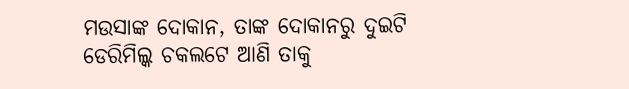ମଉସାଙ୍କ ଦୋକାନ, ତାଙ୍କ ଦୋକାନରୁ ଦୁଇଟି ଡେରିମିଲ୍କ ଚକଲଟେ ଆଣି ତାକୁ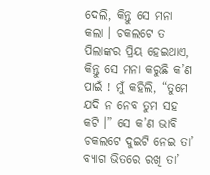ଦେଲି, କିନ୍ତୁ ସେ ମନା କଲା । ଚକଲଟେ ତ ପିଲାଙ୍କର ପ୍ରିୟ ହେଇଥାଏ, କିନ୍ତୁ ସେ ମନା କରୁଛି କ’ଣ ପାଇଁ ! ମୁଁ କହିଲି, “ତୁମେ ଯଦି ନ ନେବ ତୁମ ସହ କଟି ।” ସେ କ’ଣ ଭାବି ଚକଲଟେ ଦୁଇଟି ନେଇ ତା’ ବ୍ୟାଗ ଭିତରେ ରଖି ତା’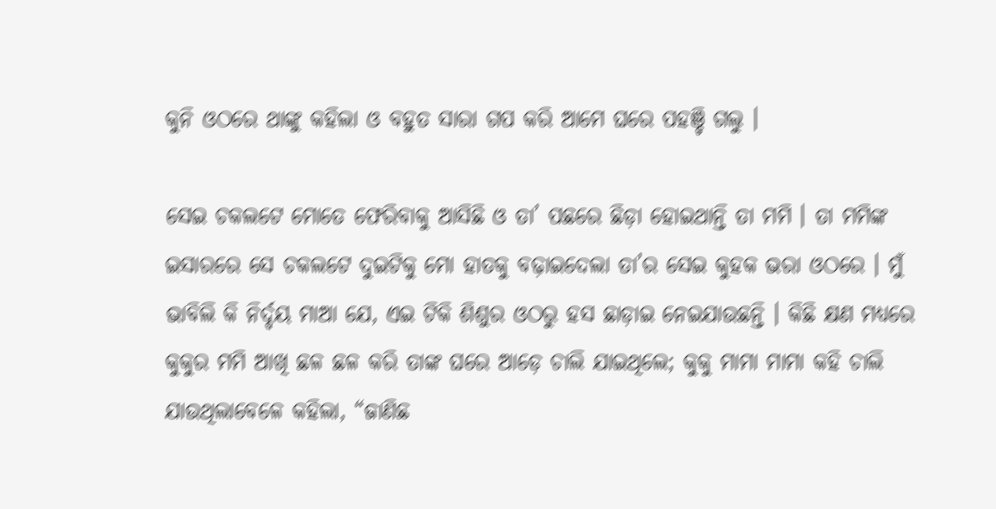କୁନି ଓଠରେ ଥାଙ୍କୁ କହିଲା ଓ ବହୁତ ସାରା ଗପ କରି ଆମେ ଘରେ ପହଞ୍ଚି ଗଲୁ ।

ସେଇ ଚକଲଟେ ମୋତେ ଫେରିବାକୁ ଆସିଛି ଓ ତା’ ପଛରେ ଛିଡ଼ା ହୋଇଥାନ୍ତି ତା ମମି । ତା ମମିଙ୍କ ଇସାରରେ ସେ ଚକଲଟେ ଦୁଇଟିକୁ ମୋ ହାତକୁ ବଢ଼ାଇଦେଲା ତା’ର ସେଇ କୁହକ ଭରା ଓଠରେ । ମୁଁ ଭାବିଲି କି ନିର୍ଦ୍ଦୟ ମାଆ ଯେ, ଏଇ ଟିକି ଶିଶୁର ଓଠରୁ ହସ ଛାଡ଼ାଇ ନେଇଯାଉଛନ୍ତି । କିଛି କ୍ଷଣ ମଧ୍ୟରେ କୁକୁର ମମି ଆଖି ଛଳ ଛଳ କରି ତାଙ୍କ ଘରେ ଆଡ଼େ ଚାଲି ଯାଇଥିଲେ; କୁକୁ ମାମା ମାମା କହି ଚାଲି ଯାଉଥିଲାବେଳେ କହିଲା, “ଜାଣିଛ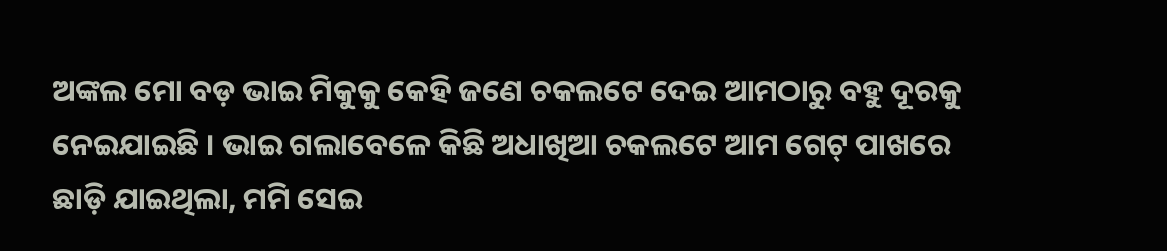ଅଙ୍କଲ ମୋ ବଡ଼ ଭାଇ ମିକୁକୁ କେହି ଜଣେ ଚକଲଟେ ଦେଇ ଆମଠାରୁ ବହୁ ଦୂରକୁ ନେଇଯାଇଛି । ଭାଇ ଗଲାବେଳେ କିଛି ଅଧାଖିଆ ଚକଲଟେ ଆମ ଗେଟ୍ ପାଖରେ ଛାଡ଼ି ଯାଇଥିଲା, ମମି ସେଇ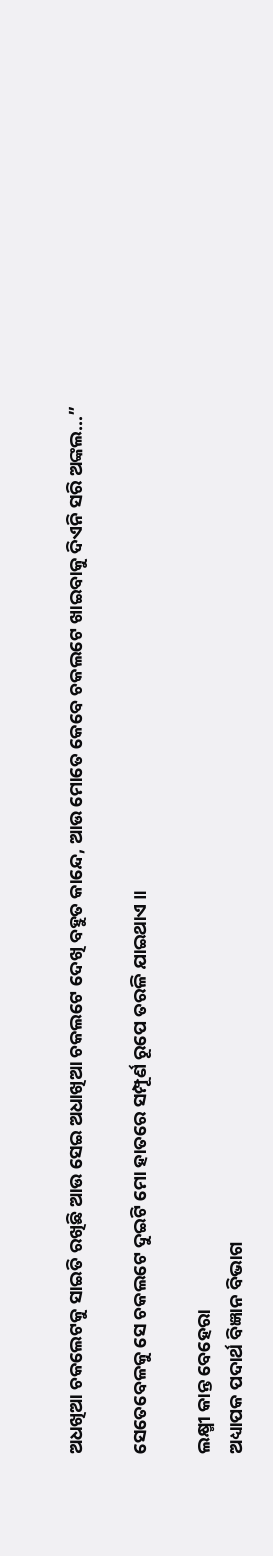ଅଧଖିଆ ଚକଲେଟକୁ ସାଇତି ରଖିଛି ଆଉ ସେଇ ଅଧାଖିଆ ଚକଲଟେ ଦେଖି ବହୁତ କାନ୍ଦେ, ଆଉ ମୋତେ କେବେ ଚକଲଟେ ଖାଇବାକୁ ଦିଏନି ସରି ଅଙ୍କଲ…”

ସେତେବେଳକୁ ସେ ଚକଲଟେ ଦୁଇଟି ମୋ ହାତରେ ସମ୍ପୂର୍ଣ ରୂପେ ତରଳି ଯାଇଥାଏ ॥

ଲକ୍ଷ୍ମୀ କାନ୍ତ ବେହେରା
ଅଧ୍ୟାପକ ପଦାର୍ଥ ବିଜ୍ଞାନ ବିଭାଗ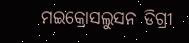ମଇକ୍ରୋସଲୁସନ ଡିଗ୍ରୀ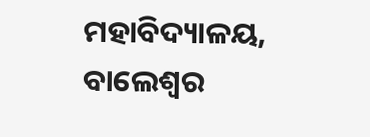ମହାବିଦ୍ୟାଳୟ, ବାଲେଶ୍ୱର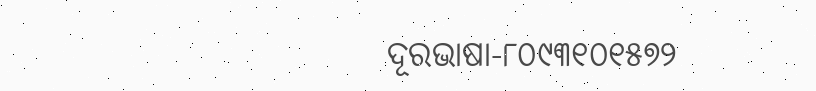ଦୂରଭାଷା-୮୦୯୩୧୦୧୫୭୨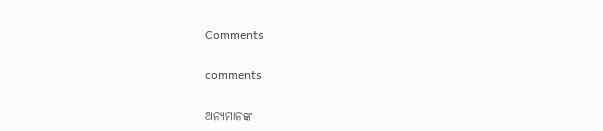Comments

comments

ଅନ୍ୟମାନଙ୍କ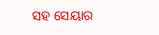ସହ ସେୟାର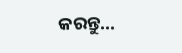କରନ୍ତୁ...